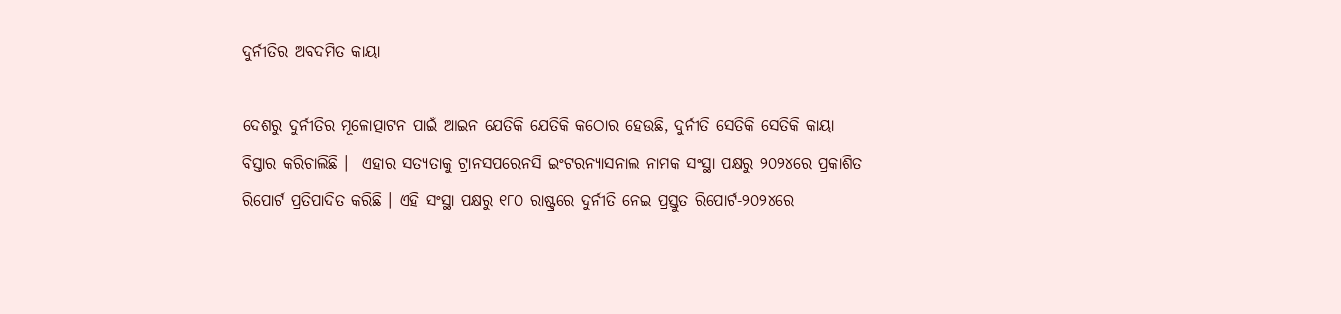ଦୁର୍ନୀତିର ଅବଦମିତ କାୟା

ଦେଶରୁ ଦୁର୍ନୀତିର ମୂଳୋତ୍ପାଟନ ପାଇଁ ଆଇନ ଯେତିକି ଯେତିକି କଠୋର ହେଉଛି, ଦୁର୍ନୀତି ସେତିକି ସେତିକି କାୟା ବିସ୍ତାର କରିଚାଲିଛି ।  ଏହାର ସତ୍ୟତାକୁ ଟ୍ରାନସପରେନସି ଇଂଟରନ୍ୟାସନାଲ ନାମକ ସଂସ୍ଥା ପକ୍ଷରୁ ୨୦୨୪ରେ ପ୍ରକାଶିତ ରିପୋର୍ଟ ପ୍ରତିପାଦିତ କରିଛି । ଏହି ସଂସ୍ଥା ପକ୍ଷରୁ ୧୮୦ ରାଷ୍ଟ୍ରରେ ଦୁର୍ନୀତି ନେଇ ପ୍ରସ୍ତୁତ ରିପୋର୍ଟ-୨୦୨୪ରେ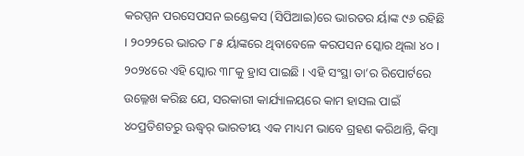କରପ୍ସନ ପରସେପସନ ଇଣ୍ଡେକସ (ସିପିଆଇ)ରେ ଭାରତର ର୍ୟାଙ୍କ ୯୬ ରହିଛି । ୨୦୨୨ରେ ଭାରତ ୮୫ ର୍ୟାଙ୍କରେ ଥିବାବେଳେ କରପସନ ସ୍କୋର ଥିଲା ୪୦ । ୨୦୨୪ରେ ଏହି ସ୍କୋର ୩୮କୁ ହ୍ରାସ ପାଇଛି । ଏହି ସଂସ୍ଥା ତା’ର ରିପୋର୍ଟରେ ଉଲ୍ଳେଖ କରିଛ ଯେ, ସରକାରୀ କାର୍ଯ୍ୟାଳୟରେ କାମ ହାସଲ ପାଇଁ ୪୦ପ୍ରତିଶତରୁ ଊଦ୍ଧ୍ୱର୍ ଭାରତୀୟ ଏକ ମାଧ୍ୟମ ଭାବେ ଗ୍ରହଣ କରିଥାନ୍ତି, କିମ୍ବା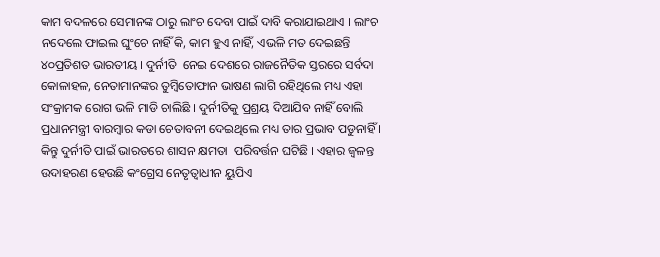କାମ ବଦଳରେ ସେମାନଙ୍କ ଠାରୁ ଲାଂଚ ଦେବା ପାଇଁ ଦାବି କରାଯାଇଥାଏ । ଲାଂଚ ନଦେଲେ ଫାଇଲ ଘୁଂଚେ ନାହିଁ କି, କାମ ହୁଏ ନାହିଁ, ଏଭଳି ମତ ଦେଇଛନ୍ତି  ୪୦ପ୍ରତିଶତ ଭାରତୀୟ । ଦୁର୍ନୀତି  ନେଇ ଦେଶରେ ରାଜନୈତିକ ସ୍ତରରେ ସର୍ବଦା କୋଳାହଳ, ନେତାମାନଙ୍କର ତୁମ୍ବିତୋଫାନ ଭାଷଣ ଲାଗି ରହିଥିଲେ ମଧ୍ୟ ଏହା ସଂକ୍ରାମକ ରୋଗ ଭଳି ମାଡି ଚାଲିଛି । ଦୁର୍ନୀତିକୁ ପ୍ରଶ୍ରୟ ଦିଆଯିବ ନାହିଁ ବୋଲି ପ୍ରଧାନମନ୍ତ୍ରୀ ବାରମ୍ବାର କଡା ଚେତାବନୀ ଦେଇଥିଲେ ମଧ୍ୟ ତାର ପ୍ରଭାବ ପଡୁନାହିଁ । କିନ୍ତୁ ଦୁର୍ନୀତି ପାଇଁ ଭାରତରେ ଶାସନ କ୍ଷମତା  ପରିବର୍ତ୍ତନ ଘଟିଛି । ଏହାର ଜ୍ୱଳନ୍ତ ଉଦାହରଣ ହେଉଛି କଂଗ୍ରେସ ନେତୃତ୍ୱାଧୀନ ୟୁପିଏ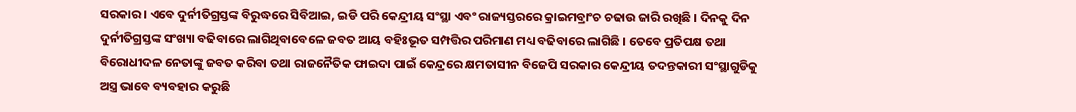ସରକାର । ଏବେ ଦୁର୍ନୀତିଗ୍ରସ୍ତଙ୍କ ବିରୁଦ୍ଧରେ ସିବିଆଇ, ଇଡି ପରି କେନ୍ଦ୍ରୀୟ ସଂସ୍ଥା ଏବଂ ରାଜ୍ୟସ୍ତରରେ କ୍ରାଇମବ୍ରାଂଚ ଚଢାଉ ଜାରି ରଖିଛି । ଦିନକୁ ଦିନ ଦୁର୍ନୀତିଗ୍ରସ୍ତଙ୍କ ସଂଖ୍ୟା ବଢିବାରେ ଲାଗିଥିବାବେଳେ ଜବତ ଆୟ ବହିଃଭୂତ ସମ୍ପତ୍ତିର ପରିମାଣ ମଧ୍ୟ ବଢିବାରେ ଲାଗିଛି । ତେବେ ପ୍ରତିପକ୍ଷ ତଥା  ବିରୋଧୀଦଳ ନେତାଙ୍କୁ ଜବତ କରିବା ତଥା ରାଜନୈତିକ ଫାଇଦା ପାଇଁ କେନ୍ଦ୍ରରେ କ୍ଷମତାସୀନ ବିଜେପି ସରକାର କେନ୍ଦ୍ରୀୟ ତଦନ୍ତକାରୀ ସଂସ୍ଥାଗୁଡିକୁ ଅସ୍ତ୍ର ଭାବେ ବ୍ୟବହାର କରୁଛି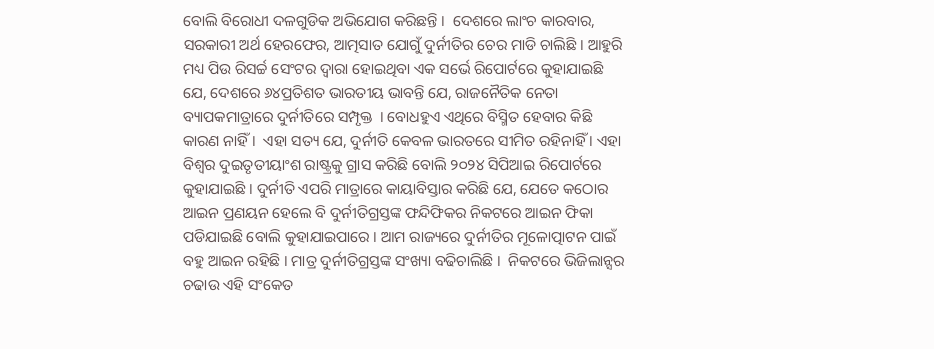ବୋଲି ବିରୋଧୀ ଦଳଗୁଡିକ ଅଭିଯୋଗ କରିଛନ୍ତି ।  ଦେଶରେ ଲାଂଚ କାରବାର, ସରକାରୀ ଅର୍ଥ ହେରଫେର, ଆତ୍ମସାତ ଯୋଗୁଁ ଦୁର୍ନୀତିର ଚେର ମାଡି ଚାଲିଛି । ଆହୁରି ମଧ୍ୟ ପିଉ ରିସର୍ଚ୍ଚ ସେଂଟର ଦ୍ୱାରା ହୋଇଥିବା ଏକ ସର୍ଭେ ରିପୋର୍ଟରେ କୁହାଯାଇଛି ଯେ, ଦେଶରେ ୬୪ପ୍ରତିଶତ ଭାରତୀୟ ଭାବନ୍ତି ଯେ, ରାଜନୈତିକ ନେତା ବ୍ୟାପକମାତ୍ରାରେ ଦୁର୍ନୀତିରେ ସମ୍ପୃକ୍ତ  । ବୋଧହୁଏ ଏଥିରେ ବିସ୍ମିତ ହେବାର କିଛି କାରଣ ନାହିଁ ।  ଏହା ସତ୍ୟ ଯେ, ଦୁର୍ନୀତି କେବଳ ଭାରତରେ ସୀମିତ ରହିନାହିଁ । ଏହା ବିଶ୍ୱର ଦୁଇତୃତୀୟାଂଶ ରାଷ୍ଟ୍ରକୁ ଗ୍ରାସ କରିଛି ବୋଲି ୨୦୨୪ ସିପିଆଇ ରିପୋର୍ଟରେ କୁହାଯାଇଛି । ଦୁର୍ନୀତି ଏପରି ମାତ୍ରାରେ କାୟାବିସ୍ତାର କରିଛି ଯେ, ଯେତେ କଠୋର ଆଇନ ପ୍ରଣୟନ ହେଲେ ବି ଦୁର୍ନୀତିଗ୍ରସ୍ତଙ୍କ ଫନ୍ଦିଫିକର ନିକଟରେ ଆଇନ ଫିକା ପଡିଯାଇଛି ବୋଲି କୁହାଯାଇପାରେ । ଆମ ରାଜ୍ୟରେ ଦୁର୍ନୀତିର ମୂଳୋତ୍ପାଟନ ପାଇଁ ବହୁ ଆଇନ ରହିଛି । ମାତ୍ର ଦୁର୍ନୀତିଗ୍ରସ୍ତଙ୍କ ସଂଖ୍ୟା ବଢିଚାଲିଛି ।  ନିକଟରେ ଭିଜିଲାନ୍ସର ଚଢାଉ ଏହି ସଂକେତ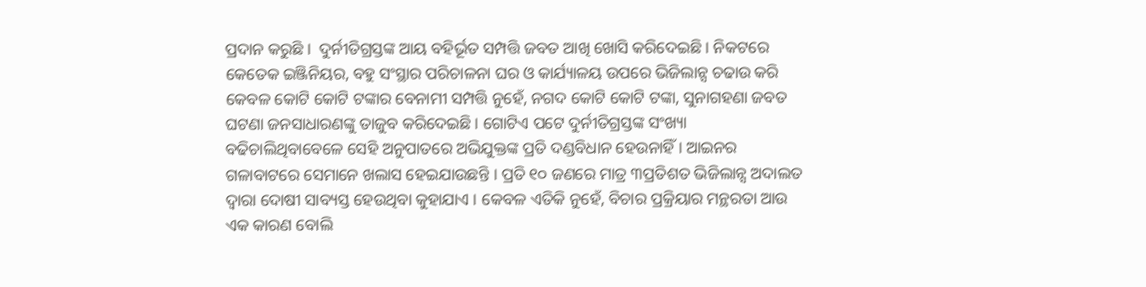ପ୍ରଦାନ କରୁଛି ।  ଦୁର୍ନୀତିଗ୍ରସ୍ତଙ୍କ ଆୟ ବହିର୍ଭୂତ ସମ୍ପତ୍ତି ଜବତ ଆଖି ଖୋସି କରିଦେଇଛି । ନିକଟରେ କେତେକ ଇଞ୍ଜିନିୟର, ବହୁ ସଂସ୍ଥାର ପରିଚାଳନା ଘର ଓ କାର୍ଯ୍ୟାଳୟ ଉପରେ ଭିଜିଲାନ୍ସ ଚଢାଉ କରି କେବଳ କୋଟି କୋଟି ଟଙ୍କାର ବେନାମୀ ସମ୍ପତ୍ତି ନୁହେଁ, ନଗଦ କୋଟି କୋଟି ଟଙ୍କା, ସୁନାଗହଣା ଜବତ ଘଟଣା ଜନସାଧାରଣଙ୍କୁ ତାଜୁବ କରିଦେଇଛି । ଗୋଟିଏ ପଟେ ଦୁର୍ନୀତିଗ୍ରସ୍ତଙ୍କ ସଂଖ୍ୟା ବଢିଚାଲିଥିବାବେଳେ ସେହି ଅନୁପାତରେ ଅଭିଯୁକ୍ତଙ୍କ ପ୍ରତି ଦଣ୍ଡବିଧାନ ହେଉନାହିଁ । ଆଇନର ଗଳାବାଟରେ ସେମାନେ ଖଲାସ ହେଇଯାଉଛନ୍ତି । ପ୍ରତି ୧୦ ଜଣରେ ମାତ୍ର ୩ପ୍ରତିଶତ ଭିଜିଲାନ୍ସ ଅଦାଲତ ଦ୍ୱାରା ଦୋଷୀ ସାବ୍ୟସ୍ତ ହେଉଥିବା କୁହାଯାଏ । କେବଳ ଏତିକି ନୁହେଁ, ବିଚାର ପ୍ରକ୍ରିୟାର ମନ୍ଥରତା ଆଉ ଏକ କାରଣ ବୋଲି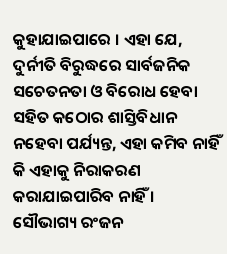କୁହାଯାଇପାରେ । ଏହା ଯେ, ଦୁର୍ନୀତି ବିରୁଦ୍ଧରେ ସାର୍ବଜନିକ ସଚେତନତା ଓ ବିରୋଧ ହେବା ସହିତ କଠୋର ଶାସ୍ତିବିଧାନ ନହେବା ପର୍ଯ୍ୟନ୍ତ, ଏହା କମିବ ନାହିଁ କି ଏହାକୁ ନିରାକରଣ କରାଯାଇପାରିବ ନାହିଁ ।
ସୌଭାଗ୍ୟ ରଂଜନ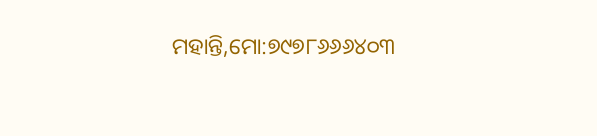ମହାନ୍ତି,ମୋ:୭୯୭୮୬୬୬୪୦୩